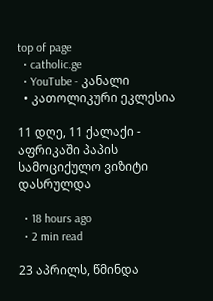top of page
  • catholic.ge
  • YouTube - კანალი
  • კათოლიკური ეკლესია

11 დღე, 11 ქალაქი - აფრიკაში პაპის სამოციქულო ვიზიტი დასრულდა

  • 18 hours ago
  • 2 min read

23 აპრილს, წმინდა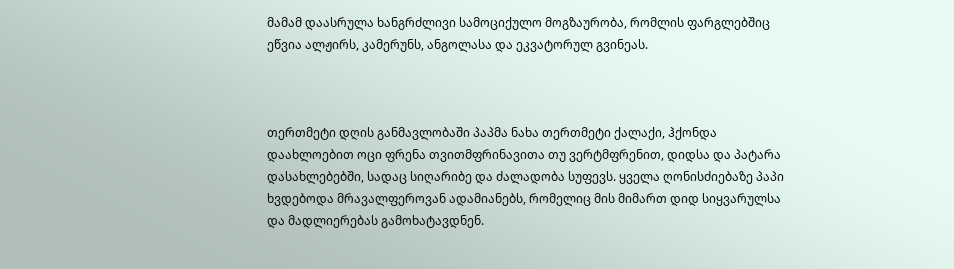მამამ დაასრულა ხანგრძლივი სამოციქულო მოგზაურობა, რომლის ფარგლებშიც ეწვია ალჟირს, კამერუნს, ანგოლასა და ეკვატორულ გვინეას.



თერთმეტი დღის განმავლობაში პაპმა ნახა თერთმეტი ქალაქი, ჰქონდა დაახლოებით ოცი ფრენა თვითმფრინავითა თუ ვერტმფრენით, დიდსა და პატარა დასახლებებში, სადაც სიღარიბე და ძალადობა სუფევს. ყველა ღონისძიებაზე პაპი ხვდებოდა მრავალფეროვან ადამიანებს, რომელიც მის მიმართ დიდ სიყვარულსა და მადლიერებას გამოხატავდნენ.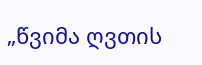„წვიმა ღვთის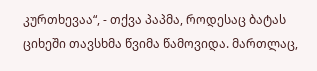კურთხევაა“, - თქვა პაპმა, როდესაც ბატას ციხეში თავსხმა წვიმა წამოვიდა. მართლაც,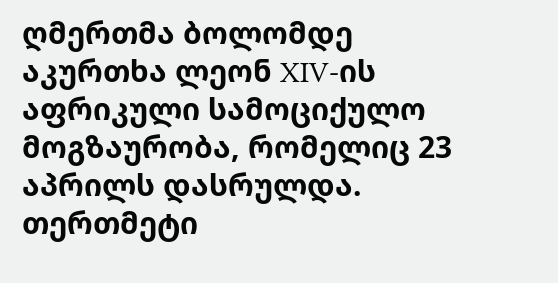ღმერთმა ბოლომდე აკურთხა ლეონ XIV-ის აფრიკული სამოციქულო მოგზაურობა, რომელიც 23 აპრილს დასრულდა. თერთმეტი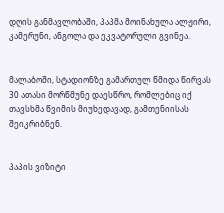დღის განმავლობაში, პაპმა მოინახულა ალჟირი, კამერუნი, ანგოლა და ეკვატორული გვინეა.


მალაბოში, სტადიონზე გამართულ წმიდა წირვას 30 ათასი მორწმუნე დაესწრო, რომლებიც იქ თავსხმა წვიმის მიუხედავად, გამთენიისას შეიკრიბნენ.


პაპის ვიზიტი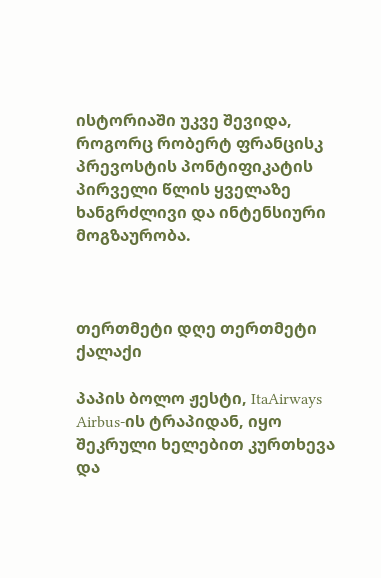ისტორიაში უკვე შევიდა, როგორც რობერტ ფრანცისკ პრევოსტის პონტიფიკატის პირველი წლის ყველაზე ხანგრძლივი და ინტენსიური მოგზაურობა.



თერთმეტი დღე თერთმეტი ქალაქი

პაპის ბოლო ჟესტი, ItaAirways Airbus-ის ტრაპიდან, იყო შეკრული ხელებით კურთხევა და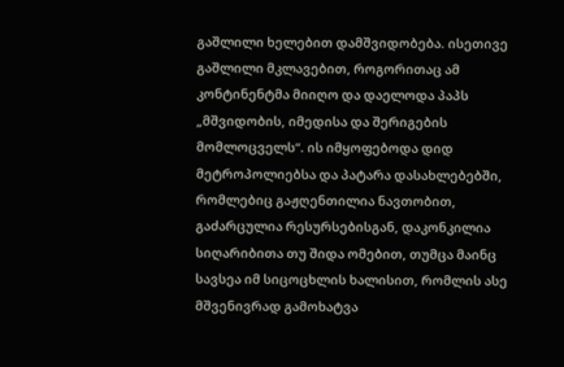გაშლილი ხელებით დამშვიდობება. ისეთივე გაშლილი მკლავებით, როგორითაც ამ კონტინენტმა მიიღო და დაელოდა პაპს „მშვიდობის, იმედისა და შერიგების მომლოცველს“. ის იმყოფებოდა დიდ მეტროპოლიებსა და პატარა დასახლებებში, რომლებიც გაჟღენთილია ნავთობით, გაძარცულია რესურსებისგან, დაკონკილია სიღარიბითა თუ შიდა ომებით, თუმცა მაინც სავსეა იმ სიცოცხლის ხალისით, რომლის ასე მშვენივრად გამოხატვა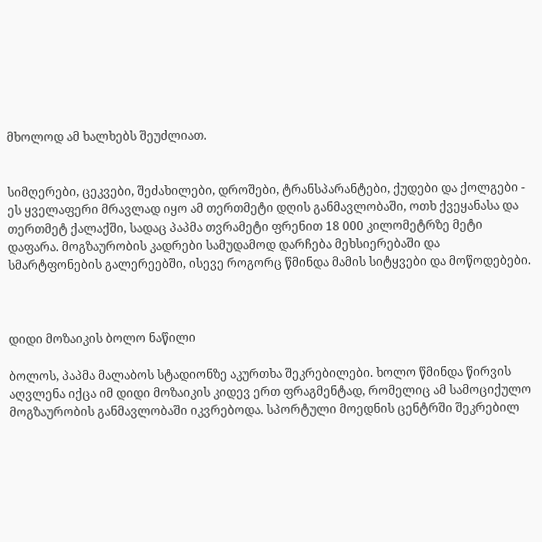მხოლოდ ამ ხალხებს შეუძლიათ.


სიმღერები, ცეკვები, შეძახილები, დროშები, ტრანსპარანტები, ქუდები და ქოლგები - ეს ყველაფერი მრავლად იყო ამ თერთმეტი დღის განმავლობაში, ოთხ ქვეყანასა და თერთმეტ ქალაქში, სადაც პაპმა თვრამეტი ფრენით 18 000 კილომეტრზე მეტი დაფარა. მოგზაურობის კადრები სამუდამოდ დარჩება მეხსიერებაში და სმარტფონების გალერეებში, ისევე როგორც წმინდა მამის სიტყვები და მოწოდებები.



დიდი მოზაიკის ბოლო ნაწილი

ბოლოს, პაპმა მალაბოს სტადიონზე აკურთხა შეკრებილები. ხოლო წმინდა წირვის აღვლენა იქცა იმ დიდი მოზაიკის კიდევ ერთ ფრაგმენტად, რომელიც ამ სამოციქულო მოგზაურობის განმავლობაში იკვრებოდა. სპორტული მოედნის ცენტრში შეკრებილ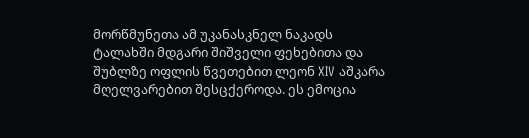მორწმუნეთა ამ უკანასკნელ ნაკადს ტალახში მდგარი შიშველი ფეხებითა და შუბლზე ოფლის წვეთებით ლეონ XIV აშკარა მღელვარებით შესცქეროდა. ეს ემოცია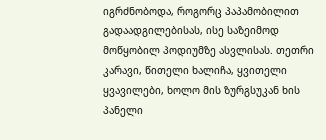იგრძნობოდა, როგორც პაპამობილით გადაადგილებისას, ისე საზეიმოდ მოწყობილ პოდიუმზე ასვლისას. თეთრი კარავი, წითელი ხალიჩა, ყვითელი ყვავილები, ხოლო მის ზურგსუკან ხის პანელი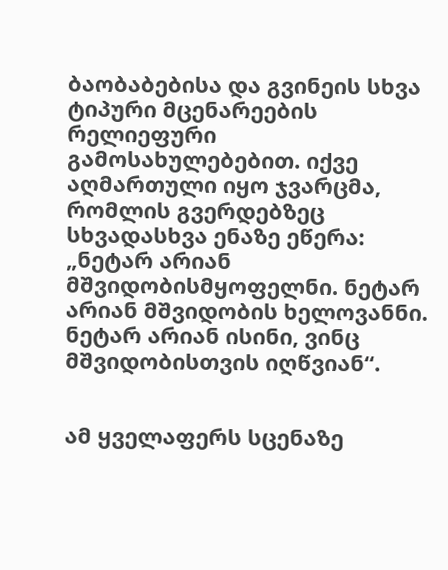ბაობაბებისა და გვინეის სხვა ტიპური მცენარეების რელიეფური გამოსახულებებით. იქვე აღმართული იყო ჯვარცმა, რომლის გვერდებზეც სხვადასხვა ენაზე ეწერა: „ნეტარ არიან მშვიდობისმყოფელნი. ნეტარ არიან მშვიდობის ხელოვანნი. ნეტარ არიან ისინი, ვინც მშვიდობისთვის იღწვიან“.


ამ ყველაფერს სცენაზე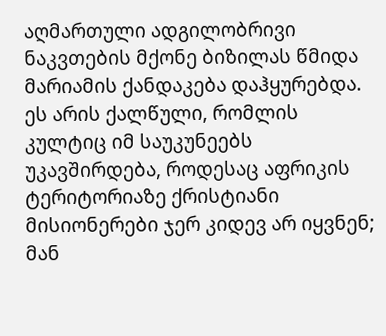აღმართული ადგილობრივი ნაკვთების მქონე ბიზილას წმიდა მარიამის ქანდაკება დაჰყურებდა. ეს არის ქალწული, რომლის კულტიც იმ საუკუნეებს უკავშირდება, როდესაც აფრიკის ტერიტორიაზე ქრისტიანი მისიონერები ჯერ კიდევ არ იყვნენ; მან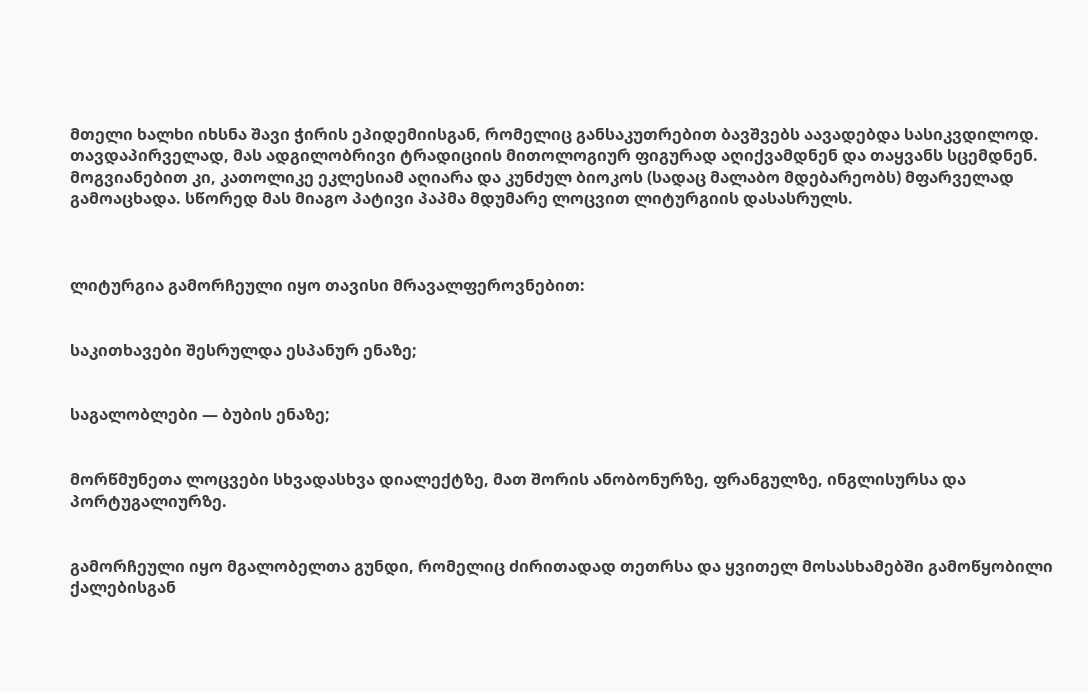მთელი ხალხი იხსნა შავი ჭირის ეპიდემიისგან, რომელიც განსაკუთრებით ბავშვებს აავადებდა სასიკვდილოდ. თავდაპირველად, მას ადგილობრივი ტრადიციის მითოლოგიურ ფიგურად აღიქვამდნენ და თაყვანს სცემდნენ. მოგვიანებით კი, კათოლიკე ეკლესიამ აღიარა და კუნძულ ბიოკოს (სადაც მალაბო მდებარეობს) მფარველად გამოაცხადა. სწორედ მას მიაგო პატივი პაპმა მდუმარე ლოცვით ლიტურგიის დასასრულს.



ლიტურგია გამორჩეული იყო თავისი მრავალფეროვნებით:


საკითხავები შესრულდა ესპანურ ენაზე;


საგალობლები — ბუბის ენაზე;


მორწმუნეთა ლოცვები სხვადასხვა დიალექტზე, მათ შორის ანობონურზე, ფრანგულზე, ინგლისურსა და პორტუგალიურზე.


გამორჩეული იყო მგალობელთა გუნდი, რომელიც ძირითადად თეთრსა და ყვითელ მოსასხამებში გამოწყობილი ქალებისგან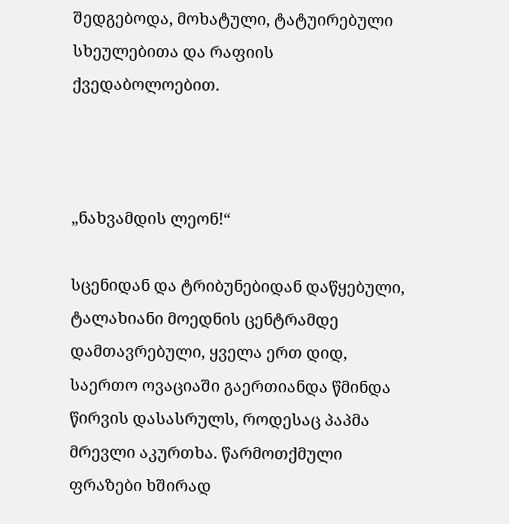შედგებოდა, მოხატული, ტატუირებული სხეულებითა და რაფიის ქვედაბოლოებით.



„ნახვამდის ლეონ!“

სცენიდან და ტრიბუნებიდან დაწყებული, ტალახიანი მოედნის ცენტრამდე დამთავრებული, ყველა ერთ დიდ, საერთო ოვაციაში გაერთიანდა წმინდა წირვის დასასრულს, როდესაც პაპმა მრევლი აკურთხა. წარმოთქმული ფრაზები ხშირად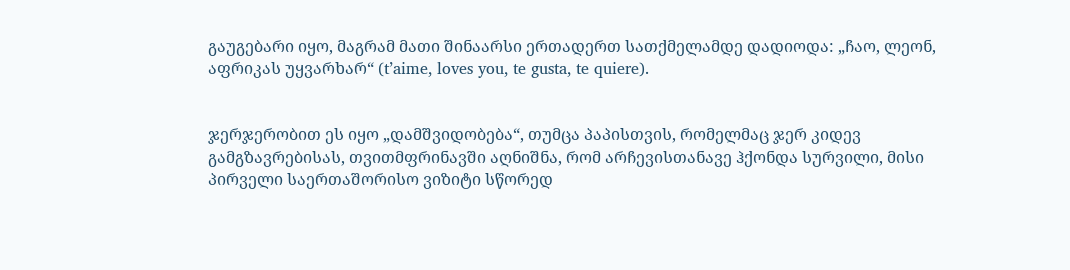გაუგებარი იყო, მაგრამ მათი შინაარსი ერთადერთ სათქმელამდე დადიოდა: „ჩაო, ლეონ, აფრიკას უყვარხარ“ (t’aime, loves you, te gusta, te quiere).


ჯერჯერობით ეს იყო „დამშვიდობება“, თუმცა პაპისთვის, რომელმაც ჯერ კიდევ გამგზავრებისას, თვითმფრინავში აღნიშნა, რომ არჩევისთანავე ჰქონდა სურვილი, მისი პირველი საერთაშორისო ვიზიტი სწორედ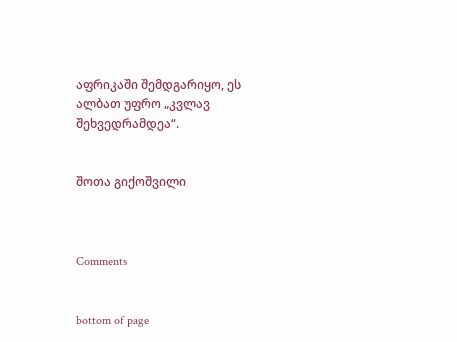აფრიკაში შემდგარიყო, ეს ალბათ უფრო „კვლავ შეხვედრამდეა“.


შოთა გიქოშვილი



Comments


bottom of page